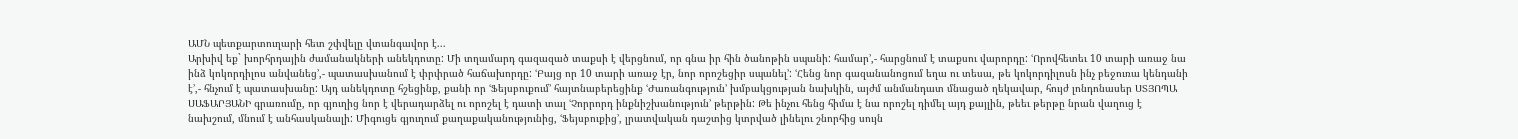ԱՄՆ պետքարտուղարի հետ շփվելը վտանգավոր է...
Արխիվ եք` խորհրդային ժամանակների անեկդոտը: Մի տղամարդ գազազած տաքսի է վերցնում, որ գնա իր հին ծանոթին սպանի: համար՚,- հարցնում է տաքսու վարորդը: ՙՈրովհետեւ 10 տարի առաջ նա ինձ կոկորդիլոս անվանեց՚,- պատասխանում է փրփրած հաճախորդը: ՙԲայց որ 10 տարի առաջ էր, նոր որոշեցիր սպանել՚: ՙՀենց նոր գազանանոցում եղա ու տեսա, թե կոկորդիլոսն ինչ բեջուռա կենդանի է՚,- հնչում է պատասխանը: Այդ անեկդոտը հշեցինք, քանի որ ՙՖեյսբուքում՚ հայտնաբերեցինք ՙԺառանգություն՚ խմբակցության նախկին, այժմ անմանդատ մնացած ղեկավար, հույժ լոնդոնասեր ՍՏՅՈՊԱ ՍԱՖԱՐՅԱՆԻ գրառումը, որ գյուղից նոր է վերադարձել ու որոշել է դատի տալ ՙՉորրորդ ինքնիշխանություն՚ թերթին: Թե ինչու հենց հիմա է նա որոշել դիմել այդ քայլին, թեեւ թերթը նրան վաղուց է նախշում, մնում է անհասկանալի: Միգուցե գյուղում քաղաքականությունից, ՙՖեյսբուքից՚, լրատվական դաշտից կտրված լինելու շնորհից սույն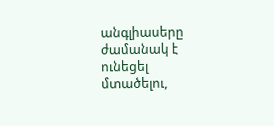անգլիասերը ժամանակ է ունեցել մտածելու,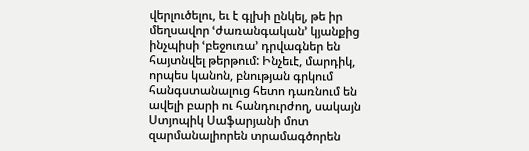վերլուծելու, եւ է գլխի ընկել, թե իր մեղսավոր ՙժառանգական՚ կյանքից ինչպիսի ՙբեջուռա՚ դրվագներ են հայտնվել թերթում: Ինչեւէ, մարդիկ, որպես կանոն, բնության գրկում հանգստանալուց հետո դառնում են ավելի բարի ու հանդուրժող, սակայն Ստյոպիկ Սաֆարյանի մոտ զարմանալիորեն տրամագծորեն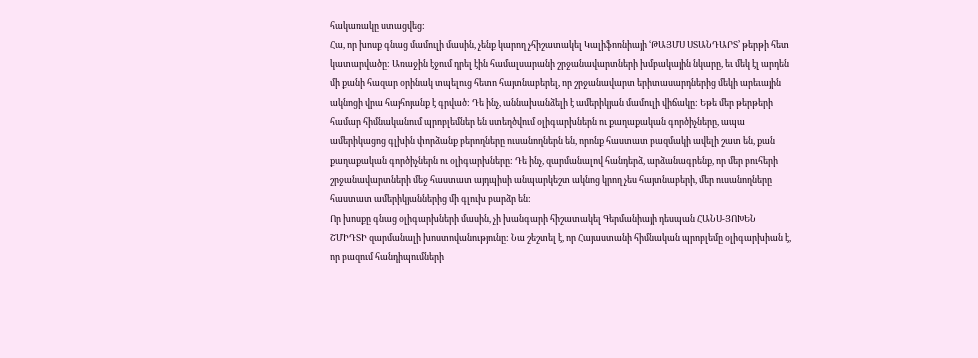հակառակը ստացվեց:
Հա, որ խոսք գնաց մամուլի մասին, չենք կարող չհիշատակել Կալիֆոռնիայի ՙԹԱՅՄՍ ՍՏԱՆԴԱՐՏ՚ թերթի հետ կատարվածը: Առաջին էջում դրել էին համալսարանի շրջանավարտների խմբակային նկարը, եւ մեկ էլ արդեն մի քանի հազար օրինակ տպելուց հետո հայտնաբերել, որ շրջանավարտ երիտասարդներից մեկի արեւային ակնոցի վրա հայհոյանք է գրված: Դե ինչ, աննախանձելի է ամերիկյան մամուլի վիճակը: Եթե մեր թերթերի համար հիմնականում պրոբլեմներ են ստեղծվում օլիգարխներն ու քաղաքական գործիչները, ապա ամերիկացոց գլխին փորձանք բերողները ուսանողներն են, որոնք հաստատ բազմակի ավելի շատ են, քան քաղաքական գործիչներն ու օլիգարխները: Դե ինչ, զարմանալով հանդերձ, արձանագրենք, որ մեր բուհերի շրջանավարտների մեջ հաստատ այդպիսի անպարկեշտ ակնոց կրող չես հայտնաբերի, մեր ուսանողները հաստատ ամերիկյաններից մի գլուխ բարձր են:
Որ խոսքը գնաց օլիգարխների մասին, չի խանգարի հիշատակել Գերմանիայի դեսպան ՀԱՆՍ-ՅՈԽԵՆ ՇՄԻԴՏԻ զարմանալի խոստովանությունը: Նա շեշտել է, որ Հայաստանի հիմնական պրոբլեմը օլիգարխիան է, որ բազում հանդիպումների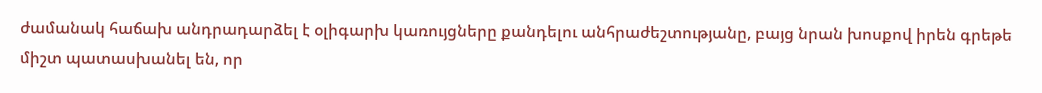ժամանակ հաճախ անդրադարձել է օլիգարխ կառույցները քանդելու անհրաժեշտությանը, բայց նրան խոսքով իրեն գրեթե միշտ պատասխանել են, որ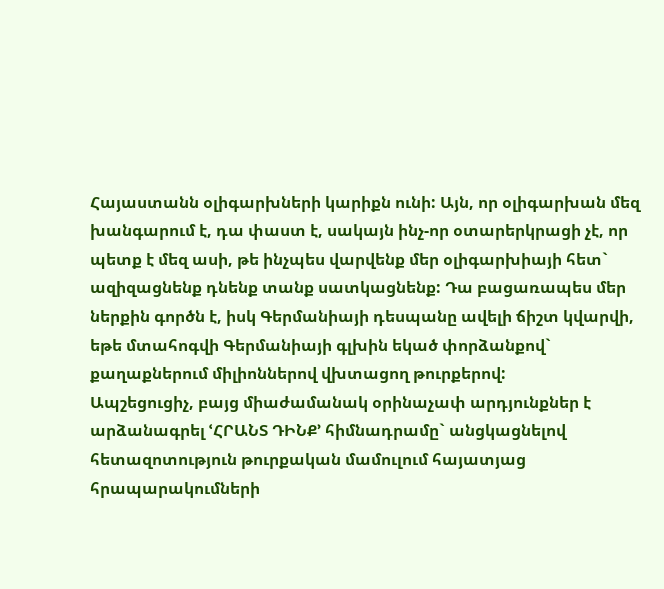Հայաստանն օլիգարխների կարիքն ունի: Այն, որ օլիգարխան մեզ խանգարում է, դա փաստ է, սակայն ինչ-որ օտարերկրացի չէ, որ պետք է մեզ ասի, թե ինչպես վարվենք մեր օլիգարխիայի հետ` ազիզացնենք դնենք տանք սատկացնենք: Դա բացառապես մեր ներքին գործն է, իսկ Գերմանիայի դեսպանը ավելի ճիշտ կվարվի, եթե մտահոգվի Գերմանիայի գլխին եկած փորձանքով` քաղաքներում միլիոններով վխտացող թուրքերով:
Ապշեցուցիչ, բայց միաժամանակ օրինաչափ արդյունքներ է արձանագրել ՙՀՐԱՆՏ ԴԻՆՔ՚ հիմնադրամը` անցկացնելով հետազոտություն թուրքական մամուլում հայատյաց հրապարակումների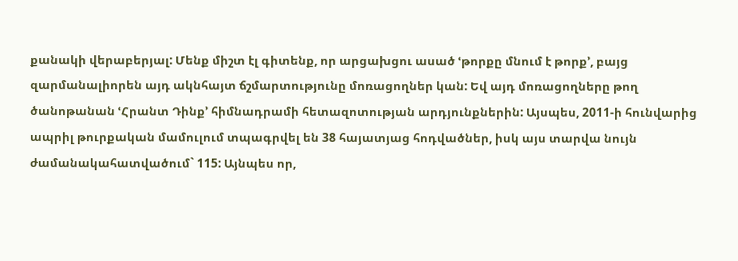քանակի վերաբերյալ: Մենք միշտ էլ գիտենք, որ արցախցու ասած ՙթորքը մնում է թորք՚, բայց զարմանալիորեն այդ ակնհայտ ճշմարտությունը մոռացողներ կան: Եվ այդ մոռացողները թող ծանոթանան ՙՀրանտ Դինք՚ հիմնադրամի հետազոտության արդյունքներին: Այսպես, 2011-ի հունվարից ապրիլ թուրքական մամուլում տպագրվել են 38 հայատյաց հոդվածներ, իսկ այս տարվա նույն ժամանակահատվածում` 115: Այնպես որ,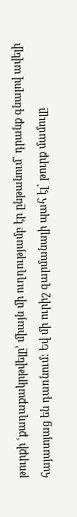թուրքի ՙքաղաքակրթվելը՚ միայն մի ուղղությամբ էր ընթանում` դրանք գնալով ավելի հայատյաց են դառնում: Եվ մի ուրիշ զարմանալի պահ էլ` թուրք մամուլը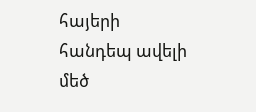հայերի հանդեպ ավելի մեծ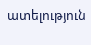ատելություն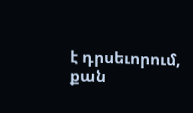է դրսեւորում, քան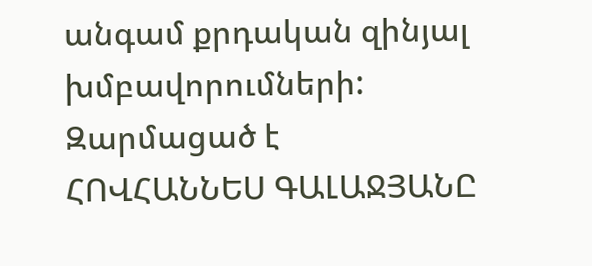անգամ քրդական զինյալ խմբավորումների:
Զարմացած է
ՀՈՎՀԱՆՆԵՍ ԳԱԼԱՋՅԱՆԸ